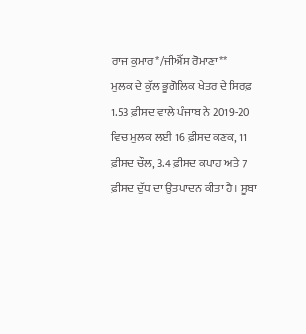ਰਾਜ ਕੁਮਾਰ*/ਜੀਐੱਸ ਰੋਮਾਣਾ**
ਮੁਲਕ ਦੇ ਕੁੱਲ ਭੂਗੋਲਿਕ ਖੇਤਰ ਦੇ ਸਿਰਫ਼ 1.53 ਫ਼ੀਸਦ ਵਾਲੇ ਪੰਜਾਬ ਨੇ 2019-20 ਵਿਚ ਮੁਲਕ ਲਈ 16 ਫ਼ੀਸਦ ਕਣਕ, 11 ਫ਼ੀਸਦ ਚੌਲ, 3.4 ਫ਼ੀਸਦ ਕਪਾਹ ਅਤੇ 7 ਫ਼ੀਸਦ ਦੁੱਧ ਦਾ ਉਤਪਾਦਨ ਕੀਤਾ ਹੈ। ਸੂਬਾ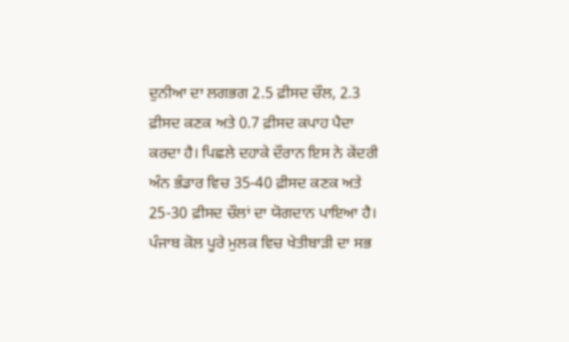ਦੁਨੀਆ ਦਾ ਲਗਭਗ 2.5 ਫ਼ੀਸਦ ਚੌਲ, 2.3 ਫ਼ੀਸਦ ਕਣਕ ਅਤੇ 0.7 ਫ਼ੀਸਦ ਕਪਾਹ ਪੈਦਾ ਕਰਦਾ ਹੈ। ਪਿਛਲੇ ਦਹਾਕੇ ਦੌਰਾਨ ਇਸ ਨੇ ਕੇਂਦਰੀ ਅੰਨ ਭੰਡਾਰ ਵਿਚ 35-40 ਫ਼ੀਸਦ ਕਣਕ ਅਤੇ 25-30 ਫ਼ੀਸਦ ਚੌਲਾਂ ਦਾ ਯੋਗਦਾਨ ਪਾਇਆ ਹੈ। ਪੰਜਾਬ ਕੋਲ ਪੂਰੇ ਮੁਲਕ ਵਿਚ ਖੇਤੀਬਾੜੀ ਦਾ ਸਭ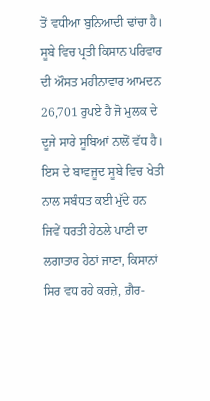ਤੋਂ ਵਧੀਆ ਬੁਨਿਆਦੀ ਢਾਂਚਾ ਹੈ। ਸੂਬੇ ਵਿਚ ਪ੍ਰਤੀ ਕਿਸਾਨ ਪਰਿਵਾਰ ਦੀ ਔਸਤ ਮਹੀਨਾਵਾਰ ਆਮਦਨ 26,701 ਰੁਪਏ ਹੈ ਜੋ ਮੁਲਕ ਦੇ ਦੂਜੇ ਸਾਰੇ ਸੂਬਿਆਂ ਨਾਲੋਂ ਵੱਧ ਹੈ। ਇਸ ਦੇ ਬਾਵਜੂਦ ਸੂਬੇ ਵਿਚ ਖੇਤੀ ਨਾਲ ਸਬੰਧਤ ਕਈ ਮੁੱਦੇ ਹਨ ਜਿਵੇਂ ਧਰਤੀ ਹੇਠਲੇ ਪਾਣੀ ਦਾ ਲਗਾਤਾਰ ਹੇਠਾਂ ਜਾਣਾ, ਕਿਸਾਨਾਂ ਸਿਰ ਵਧ ਰਹੇ ਕਰਜ਼ੇ, ਗ਼ੈਰ-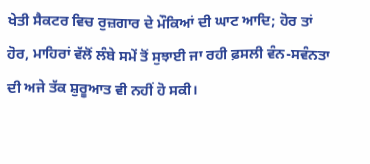ਖੇਤੀ ਸੈਕਟਰ ਵਿਚ ਰੁਜ਼ਗਾਰ ਦੇ ਮੌਕਿਆਂ ਦੀ ਘਾਟ ਆਦਿ; ਹੋਰ ਤਾਂ ਹੋਰ, ਮਾਹਿਰਾਂ ਵੱਲੋਂ ਲੰਬੇ ਸਮੇਂ ਤੋਂ ਸੁਝਾਈ ਜਾ ਰਹੀ ਫ਼ਸਲੀ ਵੰਨ-ਸਵੰਨਤਾ ਦੀ ਅਜੇ ਤੱਕ ਸ਼ੁਰੂਆਤ ਵੀ ਨਹੀਂ ਹੋ ਸਕੀ।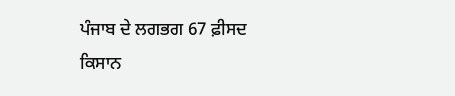ਪੰਜਾਬ ਦੇ ਲਗਭਗ 67 ਫ਼ੀਸਦ ਕਿਸਾਨ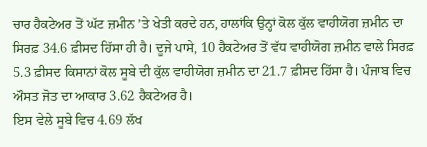ਚਾਰ ਹੈਕਟੇਅਰ ਤੋਂ ਘੱਟ ਜ਼ਮੀਨ ’ਤੇ ਖੇਤੀ ਕਰਦੇ ਹਨ, ਹਾਲਾਂਕਿ ਉਨ੍ਹਾਂ ਕੋਲ ਕੁੱਲ ਵਾਹੀਯੋਗ ਜ਼ਮੀਨ ਦਾ ਸਿਰਫ਼ 34.6 ਫ਼ੀਸਦ ਹਿੱਸਾ ਹੀ ਹੈ। ਦੂਜੇ ਪਾਸੇ, 10 ਹੈਕਟੇਅਰ ਤੋਂ ਵੱਧ ਵਾਹੀਯੋਗ ਜ਼ਮੀਨ ਵਾਲੇ ਸਿਰਫ਼ 5.3 ਫ਼ੀਸਦ ਕਿਸਾਨਾਂ ਕੋਲ ਸੂਬੇ ਦੀ ਕੁੱਲ ਵਾਹੀਯੋਗ ਜ਼ਮੀਨ ਦਾ 21.7 ਫ਼ੀਸਦ ਹਿੱਸਾ ਹੈ। ਪੰਜਾਬ ਵਿਚ ਔਸਤ ਜੋਤ ਦਾ ਆਕਾਰ 3.62 ਹੈਕਟੇਅਰ ਹੈ।
ਇਸ ਵੇਲੇ ਸੂਬੇ ਵਿਚ 4.69 ਲੱਖ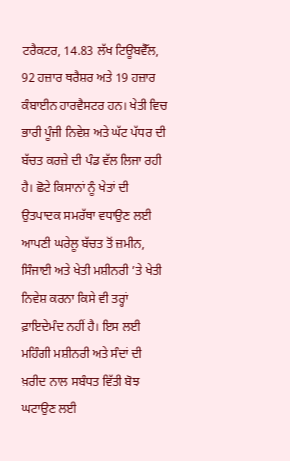ਟਰੈਕਟਰ, 14.83 ਲੱਖ ਟਿਊਬਵੈੱਲ, 92 ਹਜ਼ਾਰ ਥਰੈਸ਼ਰ ਅਤੇ 19 ਹਜ਼ਾਰ ਕੰਬਾਈਨ ਹਾਰਵੈਸਟਰ ਹਨ। ਖੇਤੀ ਵਿਚ ਭਾਰੀ ਪੂੰਜੀ ਨਿਵੇਸ਼ ਅਤੇ ਘੱਟ ਪੱਧਰ ਦੀ ਬੱਚਤ ਕਰਜ਼ੇ ਦੀ ਪੰਡ ਵੱਲ ਲਿਜਾ ਰਹੀ ਹੈ। ਛੋਟੇ ਕਿਸਾਨਾਂ ਨੂੰ ਖੇਤਾਂ ਦੀ ਉਤਪਾਦਕ ਸਮਰੱਥਾ ਵਧਾਉਣ ਲਈ ਆਪਣੀ ਘਰੇਲੂ ਬੱਚਤ ਤੋਂ ਜ਼ਮੀਨ, ਸਿੰਜਾਈ ਅਤੇ ਖੇਤੀ ਮਸ਼ੀਨਰੀ ’ਤੇ ਖੇਤੀ ਨਿਵੇਸ਼ ਕਰਨਾ ਕਿਸੇ ਵੀ ਤਰ੍ਹਾਂ ਫ਼ਾਇਦੇਮੰਦ ਨਹੀਂ ਹੈ। ਇਸ ਲਈ ਮਹਿੰਗੀ ਮਸ਼ੀਨਰੀ ਅਤੇ ਸੰਦਾਂ ਦੀ ਖ਼ਰੀਦ ਨਾਲ ਸਬੰਧਤ ਵਿੱਤੀ ਬੋਝ ਘਟਾਉਣ ਲਈ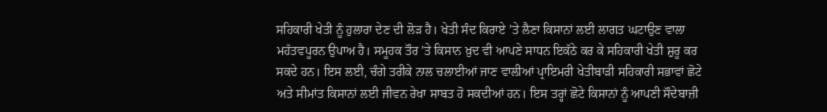ਸਹਿਕਾਰੀ ਖੇਤੀ ਨੂੰ ਹੁਲਾਰਾ ਦੇਣ ਦੀ ਲੋੜ ਹੈ। ਖੇਤੀ ਸੰਦ ਕਿਰਾਏ ’ਤੇ ਲੈਣਾ ਕਿਸਾਨਾਂ ਲਈ ਲਾਗਤ ਘਟਾਉਣ ਵਾਲਾ ਮਹੱਤਵਪੂਰਨ ਉਪਾਅ ਹੈ। ਸਮੂਹਕ ਤੌਰ ’ਤੇ ਕਿਸਾਨ ਖ਼ੁਦ ਵੀ ਆਪਣੇ ਸਾਧਨ ਇਕੱਠੇ ਕਰ ਕੇ ਸਹਿਕਾਰੀ ਖੇਤੀ ਸ਼ੁਰੂ ਕਰ ਸਕਦੇ ਹਨ। ਇਸ ਲਈ, ਚੰਗੇ ਤਰੀਕੇ ਨਾਲ ਚਲਾਈਆਂ ਜਾਣ ਵਾਲੀਆਂ ਪ੍ਰਾਇਮਰੀ ਖੇਤੀਬਾੜੀ ਸਹਿਕਾਰੀ ਸਭਾਵਾਂ ਛੋਟੇ ਅਤੇ ਸੀਮਾਂਤ ਕਿਸਾਨਾਂ ਲਈ ਜੀਵਨ ਰੇਖਾ ਸਾਬਤ ਹੋ ਸਕਦੀਆਂ ਹਨ। ਇਸ ਤਰ੍ਹਾਂ ਛੋਟੇ ਕਿਸਾਨਾਂ ਨੂੰ ਆਪਣੀ ਸੌਦੇਬਾਜ਼ੀ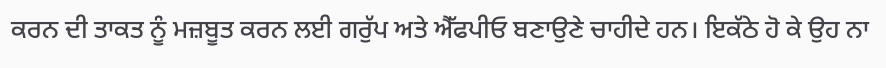ਕਰਨ ਦੀ ਤਾਕਤ ਨੂੰ ਮਜ਼ਬੂਤ ਕਰਨ ਲਈ ਗਰੁੱਪ ਅਤੇ ਐੱਫਪੀਓ ਬਣਾਉਣੇ ਚਾਹੀਦੇ ਹਨ। ਇਕੱਠੇ ਹੋ ਕੇ ਉਹ ਨਾ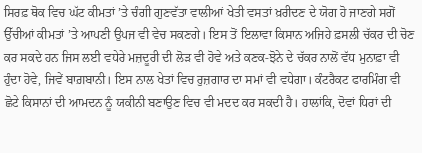ਸਿਰਫ਼ ਥੋਕ ਵਿਚ ਘੱਟ ਕੀਮਤਾਂ ’ਤੇ ਚੰਗੀ ਗੁਣਵੱਤਾ ਵਾਲੀਆਂ ਖੇਤੀ ਵਸਤਾਂ ਖ਼ਰੀਦਣ ਦੇ ਯੋਗ ਹੋ ਜਾਣਗੇ ਸਗੋਂ ਉੱਚੀਆਂ ਕੀਮਤਾਂ ’ਤੇ ਆਪਣੀ ਉਪਜ ਵੀ ਵੇਚ ਸਕਣਗੇ। ਇਸ ਤੋਂ ਇਲਾਵਾ ਕਿਸਾਨ ਅਜਿਹੇ ਫ਼ਸਲੀ ਚੱਕਰ ਦੀ ਚੋਣ ਕਰ ਸਕਦੇ ਹਨ ਜਿਸ ਲਈ ਵਧੇਰੇ ਮਜ਼ਦੂਰੀ ਦੀ ਲੋੜ ਵੀ ਹੋਵੇ ਅਤੇ ਕਣਕ-ਝੋਨੇ ਦੇ ਚੱਕਰ ਨਾਲੋਂ ਵੱਧ ਮੁਨਾਫ਼ਾ ਵੀ ਹੁੰਦਾ ਹੋਵੇ, ਜਿਵੇਂ ਬਾਗ਼ਬਾਨੀ। ਇਸ ਨਾਲ ਖੇਤਾਂ ਵਿਚ ਰੁਜ਼ਗਾਰ ਦਾ ਸਮਾਂ ਵੀ ਵਧੇਗਾ। ਕੰਟਰੈਕਟ ਫਾਰਮਿੰਗ ਵੀ ਛੋਟੇ ਕਿਸਾਨਾਂ ਦੀ ਆਮਦਨ ਨੂੰ ਯਕੀਨੀ ਬਣਾਉਣ ਵਿਚ ਵੀ ਮਦਦ ਕਰ ਸਕਦੀ ਹੈ। ਹਾਲਾਂਕਿ, ਦੋਵਾਂ ਧਿਰਾਂ ਦੀ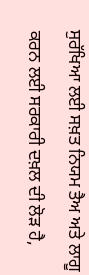ਸੁਰੱਖਿਆ ਲਈ ਸਖ਼ਤ ਨਿਯਮ ਤੈਅ ਅਤੇ ਲਾਗੂ ਕਰਨ ਲਈ ਸਰਕਾਰੀ ਦਖ਼ਲ ਦੀ ਲੋੜ ਹੈ,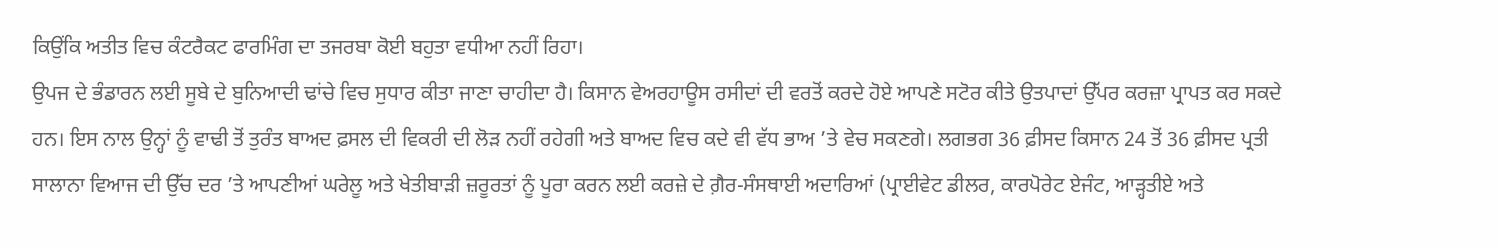ਕਿਉਂਕਿ ਅਤੀਤ ਵਿਚ ਕੰਟਰੈਕਟ ਫਾਰਮਿੰਗ ਦਾ ਤਜਰਬਾ ਕੋਈ ਬਹੁਤਾ ਵਧੀਆ ਨਹੀਂ ਰਿਹਾ।
ਉਪਜ ਦੇ ਭੰਡਾਰਨ ਲਈ ਸੂਬੇ ਦੇ ਬੁਨਿਆਦੀ ਢਾਂਚੇ ਵਿਚ ਸੁਧਾਰ ਕੀਤਾ ਜਾਣਾ ਚਾਹੀਦਾ ਹੈ। ਕਿਸਾਨ ਵੇਅਰਹਾਊਸ ਰਸੀਦਾਂ ਦੀ ਵਰਤੋਂ ਕਰਦੇ ਹੋਏ ਆਪਣੇ ਸਟੋਰ ਕੀਤੇ ਉਤਪਾਦਾਂ ਉੱਪਰ ਕਰਜ਼ਾ ਪ੍ਰਾਪਤ ਕਰ ਸਕਦੇ ਹਨ। ਇਸ ਨਾਲ ਉਨ੍ਹਾਂ ਨੂੰ ਵਾਢੀ ਤੋਂ ਤੁਰੰਤ ਬਾਅਦ ਫ਼ਸਲ ਦੀ ਵਿਕਰੀ ਦੀ ਲੋੜ ਨਹੀਂ ਰਹੇਗੀ ਅਤੇ ਬਾਅਦ ਵਿਚ ਕਦੇ ਵੀ ਵੱਧ ਭਾਅ ’ਤੇ ਵੇਚ ਸਕਣਗੇ। ਲਗਭਗ 36 ਫ਼ੀਸਦ ਕਿਸਾਨ 24 ਤੋਂ 36 ਫ਼ੀਸਦ ਪ੍ਰਤੀ ਸਾਲਾਨਾ ਵਿਆਜ ਦੀ ਉੱਚ ਦਰ ’ਤੇ ਆਪਣੀਆਂ ਘਰੇਲੂ ਅਤੇ ਖੇਤੀਬਾੜੀ ਜ਼ਰੂਰਤਾਂ ਨੂੰ ਪੂਰਾ ਕਰਨ ਲਈ ਕਰਜ਼ੇ ਦੇ ਗ਼ੈਰ-ਸੰਸਥਾਈ ਅਦਾਰਿਆਂ (ਪ੍ਰਾਈਵੇਟ ਡੀਲਰ, ਕਾਰਪੋਰੇਟ ਏਜੰਟ, ਆੜ੍ਹਤੀਏ ਅਤੇ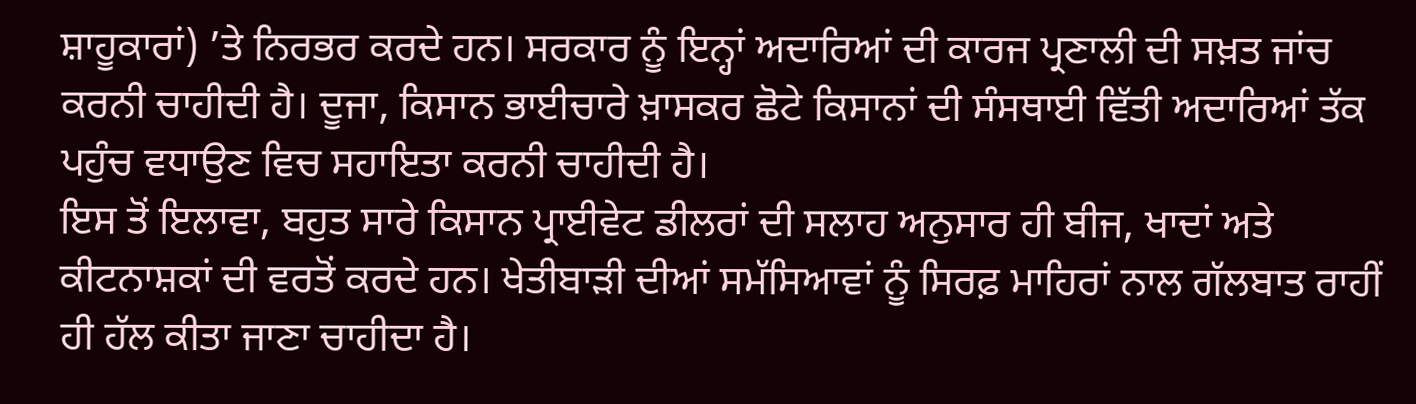ਸ਼ਾਹੂਕਾਰਾਂ) ’ਤੇ ਨਿਰਭਰ ਕਰਦੇ ਹਨ। ਸਰਕਾਰ ਨੂੰ ਇਨ੍ਹਾਂ ਅਦਾਰਿਆਂ ਦੀ ਕਾਰਜ ਪ੍ਰਣਾਲੀ ਦੀ ਸਖ਼ਤ ਜਾਂਚ ਕਰਨੀ ਚਾਹੀਦੀ ਹੈ। ਦੂਜਾ, ਕਿਸਾਨ ਭਾਈਚਾਰੇ ਖ਼ਾਸਕਰ ਛੋਟੇ ਕਿਸਾਨਾਂ ਦੀ ਸੰਸਥਾਈ ਵਿੱਤੀ ਅਦਾਰਿਆਂ ਤੱਕ ਪਹੁੰਚ ਵਧਾਉਣ ਵਿਚ ਸਹਾਇਤਾ ਕਰਨੀ ਚਾਹੀਦੀ ਹੈ।
ਇਸ ਤੋਂ ਇਲਾਵਾ, ਬਹੁਤ ਸਾਰੇ ਕਿਸਾਨ ਪ੍ਰਾਈਵੇਟ ਡੀਲਰਾਂ ਦੀ ਸਲਾਹ ਅਨੁਸਾਰ ਹੀ ਬੀਜ, ਖਾਦਾਂ ਅਤੇ ਕੀਟਨਾਸ਼ਕਾਂ ਦੀ ਵਰਤੋਂ ਕਰਦੇ ਹਨ। ਖੇਤੀਬਾੜੀ ਦੀਆਂ ਸਮੱਸਿਆਵਾਂ ਨੂੰ ਸਿਰਫ਼ ਮਾਹਿਰਾਂ ਨਾਲ ਗੱਲਬਾਤ ਰਾਹੀਂ ਹੀ ਹੱਲ ਕੀਤਾ ਜਾਣਾ ਚਾਹੀਦਾ ਹੈ।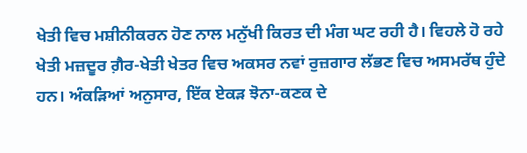ਖੇਤੀ ਵਿਚ ਮਸ਼ੀਨੀਕਰਨ ਹੋਣ ਨਾਲ ਮਨੁੱਖੀ ਕਿਰਤ ਦੀ ਮੰਗ ਘਟ ਰਹੀ ਹੈ। ਵਿਹਲੇ ਹੋ ਰਹੇ ਖੇਤੀ ਮਜ਼ਦੂਰ ਗ਼ੈਰ-ਖੇਤੀ ਖੇਤਰ ਵਿਚ ਅਕਸਰ ਨਵਾਂ ਰੁਜ਼ਗਾਰ ਲੱਭਣ ਵਿਚ ਅਸਮਰੱਥ ਹੁੰਦੇ ਹਨ। ਅੰਕੜਿਆਂ ਅਨੁਸਾਰ, ਇੱਕ ਏਕੜ ਝੋਨਾ-ਕਣਕ ਦੇ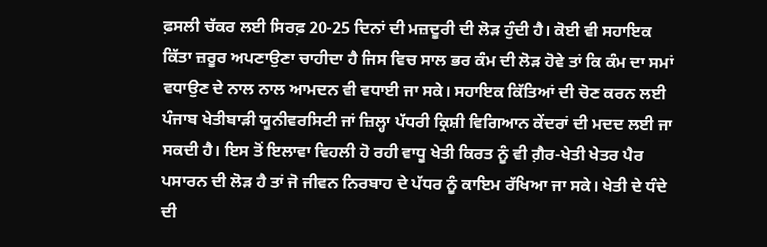ਫ਼ਸਲੀ ਚੱਕਰ ਲਈ ਸਿਰਫ਼ 20-25 ਦਿਨਾਂ ਦੀ ਮਜ਼ਦੂਰੀ ਦੀ ਲੋੜ ਹੁੰਦੀ ਹੈ। ਕੋਈ ਵੀ ਸਹਾਇਕ ਕਿੱਤਾ ਜ਼ਰੂਰ ਅਪਣਾਉਣਾ ਚਾਹੀਦਾ ਹੈ ਜਿਸ ਵਿਚ ਸਾਲ ਭਰ ਕੰਮ ਦੀ ਲੋੜ ਹੋਵੇ ਤਾਂ ਕਿ ਕੰਮ ਦਾ ਸਮਾਂ ਵਧਾਉਣ ਦੇ ਨਾਲ ਨਾਲ ਆਮਦਨ ਵੀ ਵਧਾਈ ਜਾ ਸਕੇ। ਸਹਾਇਕ ਕਿੱਤਿਆਂ ਦੀ ਚੋਣ ਕਰਨ ਲਈ ਪੰਜਾਬ ਖੇਤੀਬਾੜੀ ਯੂਨੀਵਰਸਿਟੀ ਜਾਂ ਜ਼ਿਲ੍ਹਾ ਪੱਧਰੀ ਕ੍ਰਿਸ਼ੀ ਵਿਗਿਆਨ ਕੇਂਦਰਾਂ ਦੀ ਮਦਦ ਲਈ ਜਾ ਸਕਦੀ ਹੈ। ਇਸ ਤੋਂ ਇਲਾਵਾ ਵਿਹਲੀ ਹੋ ਰਹੀ ਵਾਧੂ ਖੇਤੀ ਕਿਰਤ ਨੂੰ ਵੀ ਗ਼ੈਰ-ਖੇਤੀ ਖੇਤਰ ਪੈਰ ਪਸਾਰਨ ਦੀ ਲੋੜ ਹੈ ਤਾਂ ਜੋ ਜੀਵਨ ਨਿਰਬਾਹ ਦੇ ਪੱਧਰ ਨੂੰ ਕਾਇਮ ਰੱਖਿਆ ਜਾ ਸਕੇ। ਖੇਤੀ ਦੇ ਧੰਦੇ ਦੀ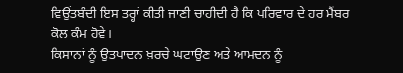ਵਿਉਂਤਬੰਦੀ ਇਸ ਤਰ੍ਹਾਂ ਕੀਤੀ ਜਾਣੀ ਚਾਹੀਦੀ ਹੈ ਕਿ ਪਰਿਵਾਰ ਦੇ ਹਰ ਮੈਂਬਰ ਕੋਲ ਕੰਮ ਹੋਵੇ।
ਕਿਸਾਨਾਂ ਨੂੰ ਉਤਪਾਦਨ ਖ਼ਰਚੇ ਘਟਾਉਣ ਅਤੇ ਆਮਦਨ ਨੂੰ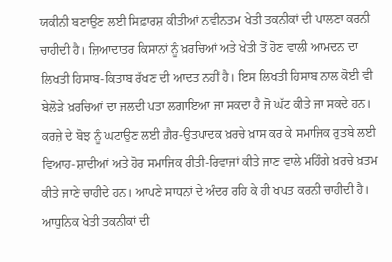ਯਕੀਨੀ ਬਣਾਉਣ ਲਈ ਸਿਫ਼ਾਰਸ਼ ਕੀਤੀਆਂ ਨਵੀਨਤਮ ਖੇਤੀ ਤਕਨੀਕਾਂ ਦੀ ਪਾਲਣਾ ਕਰਨੀ ਚਾਹੀਦੀ ਹੈ। ਜ਼ਿਆਦਾਤਰ ਕਿਸਾਨਾਂ ਨੂੰ ਖ਼ਰਚਿਆਂ ਅਤੇ ਖੇਤੀ ਤੋਂ ਹੋਣ ਵਾਲੀ ਆਮਦਨ ਦਾ ਲਿਖਤੀ ਹਿਸਾਬ-ਕਿਤਾਬ ਰੱਖਣ ਦੀ ਆਦਤ ਨਹੀਂ ਹੈ। ਇਸ ਲਿਖਤੀ ਹਿਸਾਬ ਨਾਲ ਕੋਈ ਵੀ ਬੇਲੋੜੇ ਖ਼ਰਚਿਆਂ ਦਾ ਜਲਦੀ ਪਤਾ ਲਗਾਇਆ ਜਾ ਸਕਦਾ ਹੈ ਜੋ ਘੱਟ ਕੀਤੇ ਜਾ ਸਕਦੇ ਹਨ। ਕਰਜ਼ੇ ਦੇ ਬੋਝ ਨੂੰ ਘਟਾਉਣ ਲਈ ਗ਼ੈਰ-ਉਤਪਾਦਕ ਖ਼ਰਚੇ ਖ਼ਾਸ ਕਰ ਕੇ ਸਮਾਜਿਕ ਰੁਤਬੇ ਲਈ ਵਿਆਹ-ਸ਼ਾਦੀਆਂ ਅਤੇ ਹੋਰ ਸਮਾਜਿਕ ਰੀਤੀ-ਰਿਵਾਜਾਂ ਕੀਤੇ ਜਾਣ ਵਾਲੇ ਮਹਿੰਗੇ ਖ਼ਰਚੇ ਖ਼ਤਮ ਕੀਤੇ ਜਾਣੇ ਚਾਹੀਦੇ ਹਨ। ਆਪਣੇ ਸਾਧਨਾਂ ਦੇ ਅੰਦਰ ਰਹਿ ਕੇ ਹੀ ਖਪਤ ਕਰਨੀ ਚਾਹੀਦੀ ਹੈ।
ਆਧੁਨਿਕ ਖੇਤੀ ਤਕਨੀਕਾਂ ਦੀ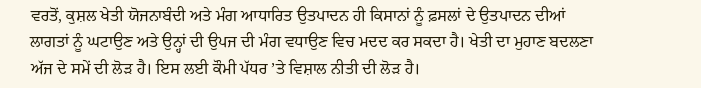ਵਰਤੋਂ, ਕੁਸ਼ਲ ਖੇਤੀ ਯੋਜਨਾਬੰਦੀ ਅਤੇ ਮੰਗ ਆਧਾਰਿਤ ਉਤਪਾਦਨ ਹੀ ਕਿਸਾਨਾਂ ਨੂੰ ਫ਼ਸਲਾਂ ਦੇ ਉਤਪਾਦਨ ਦੀਆਂ ਲਾਗਤਾਂ ਨੂੰ ਘਟਾਉਣ ਅਤੇ ਉਨ੍ਹਾਂ ਦੀ ਉਪਜ ਦੀ ਮੰਗ ਵਧਾਉਣ ਵਿਚ ਮਦਦ ਕਰ ਸਕਦਾ ਹੈ। ਖੇਤੀ ਦਾ ਮੁਹਾਣ ਬਦਲਣਾ ਅੱਜ ਦੇ ਸਮੇਂ ਦੀ ਲੋੜ ਹੈ। ਇਸ ਲਈ ਕੌਮੀ ਪੱਧਰ ’ਤੇ ਵਿਸ਼ਾਲ ਨੀਤੀ ਦੀ ਲੋੜ ਹੈ।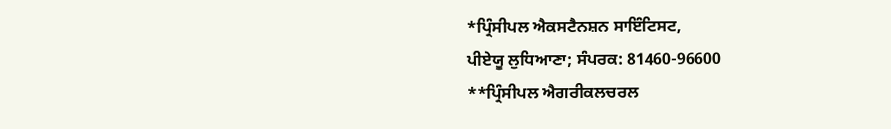*ਪ੍ਰਿੰਸੀਪਲ ਐਕਸਟੈਨਸ਼ਨ ਸਾਇੰਟਿਸਟ,
ਪੀਏਯੂ ਲੁਧਿਆਣਾ; ਸੰਪਰਕ: 81460-96600
**ਪ੍ਰਿੰਸੀਪਲ ਐਗਰੀਕਲਚਰਲ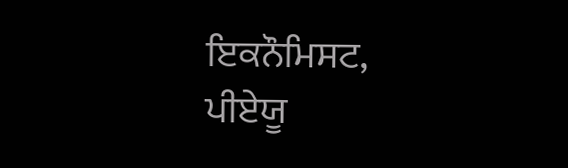ਇਕਨੌਮਿਸਟ, ਪੀਏਯੂ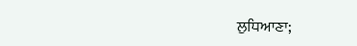ਲੁਧਿਆਣਾ;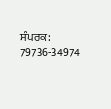ਸੰਪਰਕ: 79736-34974